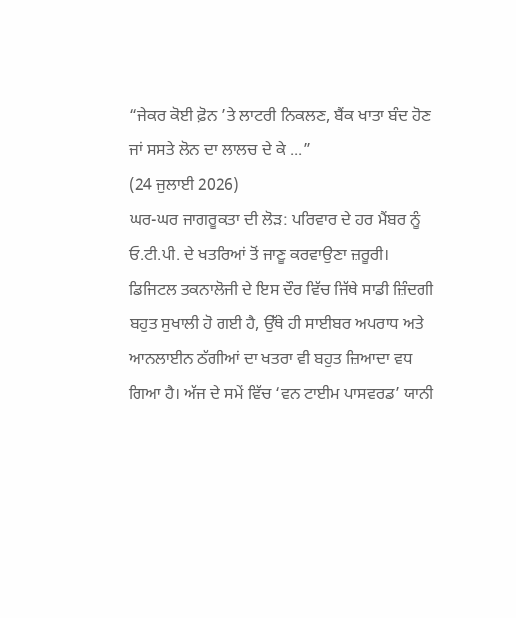“ਜੇਕਰ ਕੋਈ ਫ਼ੋਨ ’ਤੇ ਲਾਟਰੀ ਨਿਕਲਣ, ਬੈਂਕ ਖਾਤਾ ਬੰਦ ਹੋਣ ਜਾਂ ਸਸਤੇ ਲੋਨ ਦਾ ਲਾਲਚ ਦੇ ਕੇ ...”
(24 ਜੁਲਾਈ 2026)
ਘਰ-ਘਰ ਜਾਗਰੂਕਤਾ ਦੀ ਲੋੜ: ਪਰਿਵਾਰ ਦੇ ਹਰ ਮੈਂਬਰ ਨੂੰ ਓ.ਟੀ.ਪੀ. ਦੇ ਖਤਰਿਆਂ ਤੋਂ ਜਾਣੂ ਕਰਵਾਉਣਾ ਜ਼ਰੂਰੀ।
ਡਿਜਿਟਲ ਤਕਨਾਲੋਜੀ ਦੇ ਇਸ ਦੌਰ ਵਿੱਚ ਜਿੱਥੇ ਸਾਡੀ ਜ਼ਿੰਦਗੀ ਬਹੁਤ ਸੁਖਾਲੀ ਹੋ ਗਈ ਹੈ, ਉੱਥੇ ਹੀ ਸਾਈਬਰ ਅਪਰਾਧ ਅਤੇ ਆਨਲਾਈਨ ਠੱਗੀਆਂ ਦਾ ਖਤਰਾ ਵੀ ਬਹੁਤ ਜ਼ਿਆਦਾ ਵਧ ਗਿਆ ਹੈ। ਅੱਜ ਦੇ ਸਮੇਂ ਵਿੱਚ ‘ਵਨ ਟਾਈਮ ਪਾਸਵਰਡ’ ਯਾਨੀ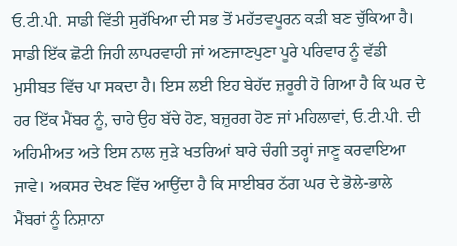ਓ.ਟੀ.ਪੀ. ਸਾਡੀ ਵਿੱਤੀ ਸੁਰੱਖਿਆ ਦੀ ਸਭ ਤੋਂ ਮਹੱਤਵਪੂਰਨ ਕੜੀ ਬਣ ਚੁੱਕਿਆ ਹੈ। ਸਾਡੀ ਇੱਕ ਛੋਟੀ ਜਿਹੀ ਲਾਪਰਵਾਹੀ ਜਾਂ ਅਣਜਾਣਪੁਣਾ ਪੂਰੇ ਪਰਿਵਾਰ ਨੂੰ ਵੱਡੀ ਮੁਸੀਬਤ ਵਿੱਚ ਪਾ ਸਕਦਾ ਹੈ। ਇਸ ਲਈ ਇਹ ਬੇਹੱਦ ਜ਼ਰੂਰੀ ਹੋ ਗਿਆ ਹੈ ਕਿ ਘਰ ਦੇ ਹਰ ਇੱਕ ਮੈਂਬਰ ਨੂੰ, ਚਾਹੇ ਉਹ ਬੱਚੇ ਹੋਣ, ਬਜ਼ੁਰਗ ਹੋਣ ਜਾਂ ਮਹਿਲਾਵਾਂ, ਓ.ਟੀ.ਪੀ. ਦੀ ਅਹਿਮੀਅਤ ਅਤੇ ਇਸ ਨਾਲ ਜੁੜੇ ਖਤਰਿਆਂ ਬਾਰੇ ਚੰਗੀ ਤਰ੍ਹਾਂ ਜਾਣੂ ਕਰਵਾਇਆ ਜਾਵੇ। ਅਕਸਰ ਦੇਖਣ ਵਿੱਚ ਆਉਂਦਾ ਹੈ ਕਿ ਸਾਈਬਰ ਠੱਗ ਘਰ ਦੇ ਭੋਲੇ-ਭਾਲੇ ਮੈਂਬਰਾਂ ਨੂੰ ਨਿਸ਼ਾਨਾ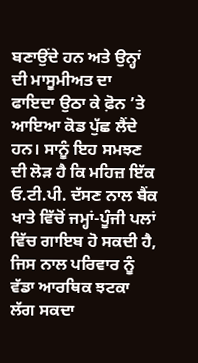ਬਣਾਉਂਦੇ ਹਨ ਅਤੇ ਉਨ੍ਹਾਂ ਦੀ ਮਾਸੂਮੀਅਤ ਦਾ ਫਾਇਦਾ ਉਠਾ ਕੇ ਫ਼ੋਨ ’ਤੇ ਆਇਆ ਕੋਡ ਪੁੱਛ ਲੈਂਦੇ ਹਨ। ਸਾਨੂੰ ਇਹ ਸਮਝਣ ਦੀ ਲੋੜ ਹੈ ਕਿ ਮਹਿਜ਼ ਇੱਕ ਓ.ਟੀ.ਪੀ. ਦੱਸਣ ਨਾਲ ਬੈਂਕ ਖਾਤੇ ਵਿੱਚੋਂ ਜਮ੍ਹਾਂ-ਪੂੰਜੀ ਪਲਾਂ ਵਿੱਚ ਗਾਇਬ ਹੋ ਸਕਦੀ ਹੈ, ਜਿਸ ਨਾਲ ਪਰਿਵਾਰ ਨੂੰ ਵੱਡਾ ਆਰਥਿਕ ਝਟਕਾ ਲੱਗ ਸਕਦਾ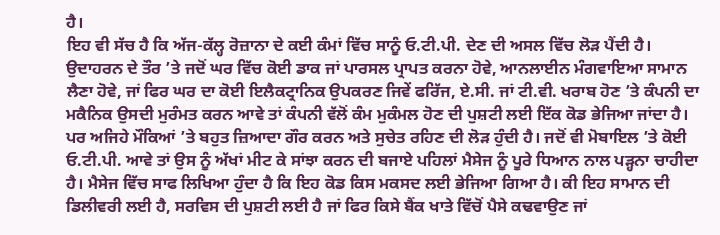ਹੈ।
ਇਹ ਵੀ ਸੱਚ ਹੈ ਕਿ ਅੱਜ-ਕੱਲ੍ਹ ਰੋਜ਼ਾਨਾ ਦੇ ਕਈ ਕੰਮਾਂ ਵਿੱਚ ਸਾਨੂੰ ਓ.ਟੀ.ਪੀ. ਦੇਣ ਦੀ ਅਸਲ ਵਿੱਚ ਲੋੜ ਪੈਂਦੀ ਹੈ। ਉਦਾਹਰਨ ਦੇ ਤੌਰ ’ਤੇ ਜਦੋਂ ਘਰ ਵਿੱਚ ਕੋਈ ਡਾਕ ਜਾਂ ਪਾਰਸਲ ਪ੍ਰਾਪਤ ਕਰਨਾ ਹੋਵੇ, ਆਨਲਾਈਨ ਮੰਗਵਾਇਆ ਸਾਮਾਨ ਲੈਣਾ ਹੋਵੇ, ਜਾਂ ਫਿਰ ਘਰ ਦਾ ਕੋਈ ਇਲੈਕਟ੍ਰਾਨਿਕ ਉਪਕਰਣ ਜਿਵੇਂ ਫਰਿੱਜ, ਏ.ਸੀ. ਜਾਂ ਟੀ.ਵੀ. ਖਰਾਬ ਹੋਣ ’ਤੇ ਕੰਪਨੀ ਦਾ ਮਕੈਨਿਕ ਉਸਦੀ ਮੁਰੰਮਤ ਕਰਨ ਆਵੇ ਤਾਂ ਕੰਪਨੀ ਵੱਲੋਂ ਕੰਮ ਮੁਕੰਮਲ ਹੋਣ ਦੀ ਪੁਸ਼ਟੀ ਲਈ ਇੱਕ ਕੋਡ ਭੇਜਿਆ ਜਾਂਦਾ ਹੈ। ਪਰ ਅਜਿਹੇ ਮੌਕਿਆਂ ’ਤੇ ਬਹੁਤ ਜ਼ਿਆਦਾ ਗੌਰ ਕਰਨ ਅਤੇ ਸੁਚੇਤ ਰਹਿਣ ਦੀ ਲੋੜ ਹੁੰਦੀ ਹੈ। ਜਦੋਂ ਵੀ ਮੋਬਾਇਲ ’ਤੇ ਕੋਈ ਓ.ਟੀ.ਪੀ. ਆਵੇ ਤਾਂ ਉਸ ਨੂੰ ਅੱਖਾਂ ਮੀਟ ਕੇ ਸਾਂਝਾ ਕਰਨ ਦੀ ਬਜਾਏ ਪਹਿਲਾਂ ਮੈਸੇਜ ਨੂੰ ਪੂਰੇ ਧਿਆਨ ਨਾਲ ਪੜ੍ਹਨਾ ਚਾਹੀਦਾ ਹੈ। ਮੈਸੇਜ ਵਿੱਚ ਸਾਫ ਲਿਖਿਆ ਹੁੰਦਾ ਹੈ ਕਿ ਇਹ ਕੋਡ ਕਿਸ ਮਕਸਦ ਲਈ ਭੇਜਿਆ ਗਿਆ ਹੈ। ਕੀ ਇਹ ਸਾਮਾਨ ਦੀ ਡਿਲੀਵਰੀ ਲਈ ਹੈ, ਸਰਵਿਸ ਦੀ ਪੁਸ਼ਟੀ ਲਈ ਹੈ ਜਾਂ ਫਿਰ ਕਿਸੇ ਬੈਂਕ ਖਾਤੇ ਵਿੱਚੋਂ ਪੈਸੇ ਕਢਵਾਉਣ ਜਾਂ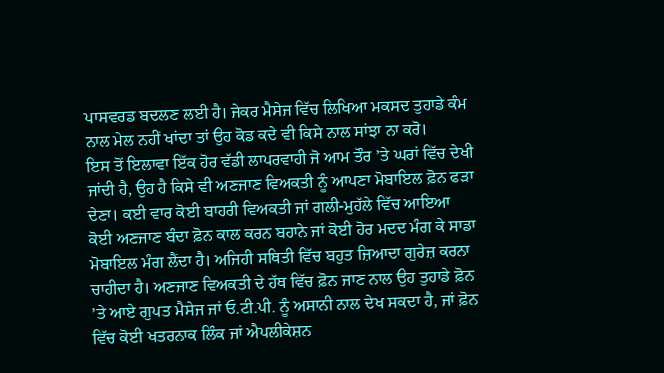ਪਾਸਵਰਡ ਬਦਲਣ ਲਈ ਹੈ। ਜੇਕਰ ਮੈਸੇਜ ਵਿੱਚ ਲਿਖਿਆ ਮਕਸਦ ਤੁਹਾਡੇ ਕੰਮ ਨਾਲ ਮੇਲ ਨਹੀਂ ਖਾਂਦਾ ਤਾਂ ਉਹ ਕੋਡ ਕਦੇ ਵੀ ਕਿਸੇ ਨਾਲ ਸਾਂਝਾ ਨਾ ਕਰੋ।
ਇਸ ਤੋਂ ਇਲਾਵਾ ਇੱਕ ਹੋਰ ਵੱਡੀ ਲਾਪਰਵਾਹੀ ਜੋ ਆਮ ਤੌਰ ’ਤੇ ਘਰਾਂ ਵਿੱਚ ਦੇਖੀ ਜਾਂਦੀ ਹੈ, ਉਹ ਹੈ ਕਿਸੇ ਵੀ ਅਣਜਾਣ ਵਿਅਕਤੀ ਨੂੰ ਆਪਣਾ ਮੋਬਾਇਲ ਫ਼ੋਨ ਫੜਾ ਦੇਣਾ। ਕਈ ਵਾਰ ਕੋਈ ਬਾਹਰੀ ਵਿਅਕਤੀ ਜਾਂ ਗਲੀ-ਮੁਹੱਲੇ ਵਿੱਚ ਆਇਆ ਕੋਈ ਅਣਜਾਣ ਬੰਦਾ ਫ਼ੋਨ ਕਾਲ ਕਰਨ ਬਹਾਨੇ ਜਾਂ ਕੋਈ ਹੋਰ ਮਦਦ ਮੰਗ ਕੇ ਸਾਡਾ ਮੋਬਾਇਲ ਮੰਗ ਲੈਂਦਾ ਹੈ। ਅਜਿਹੀ ਸਥਿਤੀ ਵਿੱਚ ਬਹੁਤ ਜ਼ਿਆਦਾ ਗੁਰੇਜ਼ ਕਰਨਾ ਚਾਹੀਦਾ ਹੈ। ਅਣਜਾਣ ਵਿਅਕਤੀ ਦੇ ਹੱਥ ਵਿੱਚ ਫ਼ੋਨ ਜਾਣ ਨਾਲ ਉਹ ਤੁਹਾਡੇ ਫ਼ੋਨ ’ਤੇ ਆਏ ਗੁਪਤ ਮੈਸੇਜ ਜਾਂ ਓ.ਟੀ.ਪੀ. ਨੂੰ ਅਸਾਨੀ ਨਾਲ ਦੇਖ ਸਕਦਾ ਹੈ, ਜਾਂ ਫ਼ੋਨ ਵਿੱਚ ਕੋਈ ਖਤਰਨਾਕ ਲਿੰਕ ਜਾਂ ਐਪਲੀਕੇਸ਼ਨ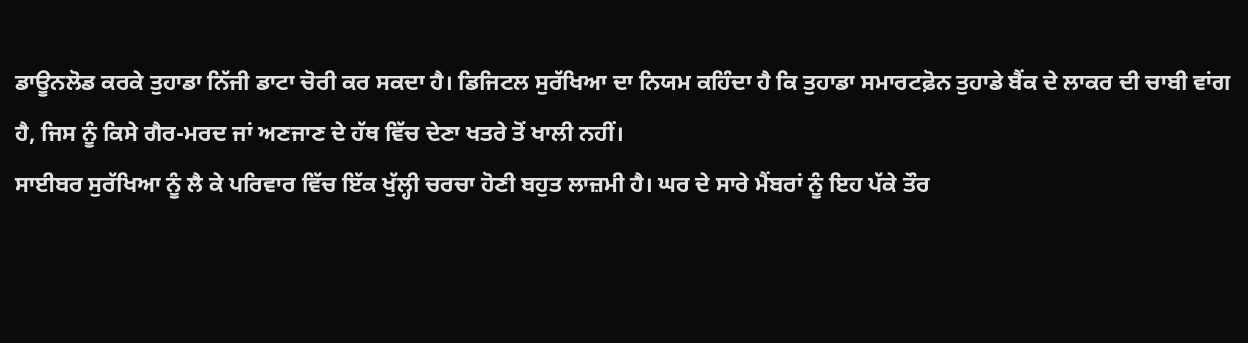ਡਾਊਨਲੋਡ ਕਰਕੇ ਤੁਹਾਡਾ ਨਿੱਜੀ ਡਾਟਾ ਚੋਰੀ ਕਰ ਸਕਦਾ ਹੈ। ਡਿਜਿਟਲ ਸੁਰੱਖਿਆ ਦਾ ਨਿਯਮ ਕਹਿੰਦਾ ਹੈ ਕਿ ਤੁਹਾਡਾ ਸਮਾਰਟਫ਼ੋਨ ਤੁਹਾਡੇ ਬੈਂਕ ਦੇ ਲਾਕਰ ਦੀ ਚਾਬੀ ਵਾਂਗ ਹੈ, ਜਿਸ ਨੂੰ ਕਿਸੇ ਗੈਰ-ਮਰਦ ਜਾਂ ਅਣਜਾਣ ਦੇ ਹੱਥ ਵਿੱਚ ਦੇਣਾ ਖਤਰੇ ਤੋਂ ਖਾਲੀ ਨਹੀਂ।
ਸਾਈਬਰ ਸੁਰੱਖਿਆ ਨੂੰ ਲੈ ਕੇ ਪਰਿਵਾਰ ਵਿੱਚ ਇੱਕ ਖੁੱਲ੍ਹੀ ਚਰਚਾ ਹੋਣੀ ਬਹੁਤ ਲਾਜ਼ਮੀ ਹੈ। ਘਰ ਦੇ ਸਾਰੇ ਮੈਂਬਰਾਂ ਨੂੰ ਇਹ ਪੱਕੇ ਤੌਰ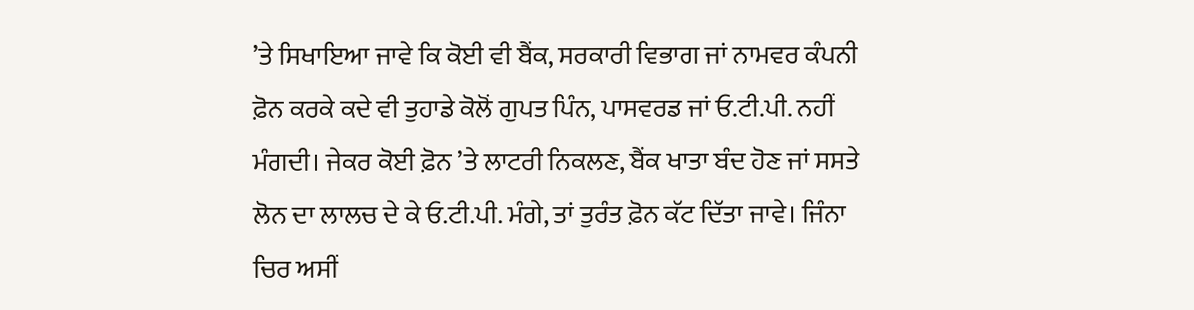’ਤੇ ਸਿਖਾਇਆ ਜਾਵੇ ਕਿ ਕੋਈ ਵੀ ਬੈਂਕ, ਸਰਕਾਰੀ ਵਿਭਾਗ ਜਾਂ ਨਾਮਵਰ ਕੰਪਨੀ ਫ਼ੋਨ ਕਰਕੇ ਕਦੇ ਵੀ ਤੁਹਾਡੇ ਕੋਲੋਂ ਗੁਪਤ ਪਿੰਨ, ਪਾਸਵਰਡ ਜਾਂ ਓ.ਟੀ.ਪੀ. ਨਹੀਂ ਮੰਗਦੀ। ਜੇਕਰ ਕੋਈ ਫ਼ੋਨ ’ਤੇ ਲਾਟਰੀ ਨਿਕਲਣ, ਬੈਂਕ ਖਾਤਾ ਬੰਦ ਹੋਣ ਜਾਂ ਸਸਤੇ ਲੋਨ ਦਾ ਲਾਲਚ ਦੇ ਕੇ ਓ.ਟੀ.ਪੀ. ਮੰਗੇ, ਤਾਂ ਤੁਰੰਤ ਫ਼ੋਨ ਕੱਟ ਦਿੱਤਾ ਜਾਵੇ। ਜਿੰਨਾ ਚਿਰ ਅਸੀਂ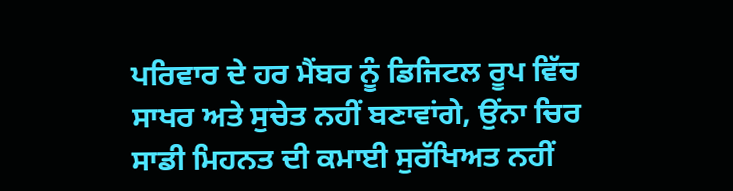ਪਰਿਵਾਰ ਦੇ ਹਰ ਮੈਂਬਰ ਨੂੰ ਡਿਜਿਟਲ ਰੂਪ ਵਿੱਚ ਸਾਖਰ ਅਤੇ ਸੁਚੇਤ ਨਹੀਂ ਬਣਾਵਾਂਗੇ, ਉਂਨਾ ਚਿਰ ਸਾਡੀ ਮਿਹਨਤ ਦੀ ਕਮਾਈ ਸੁਰੱਖਿਅਤ ਨਹੀਂ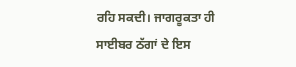ਰਹਿ ਸਕਦੀ। ਜਾਗਰੂਕਤਾ ਹੀ ਸਾਈਬਰ ਠੱਗਾਂ ਦੇ ਇਸ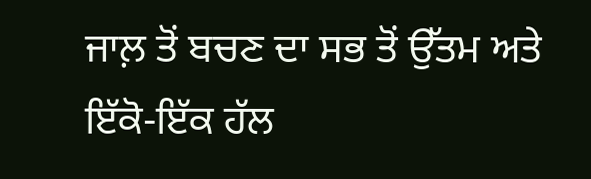ਜਾਲ਼ ਤੋਂ ਬਚਣ ਦਾ ਸਭ ਤੋਂ ਉੱਤਮ ਅਤੇ ਇੱਕੋ-ਇੱਕ ਹੱਲ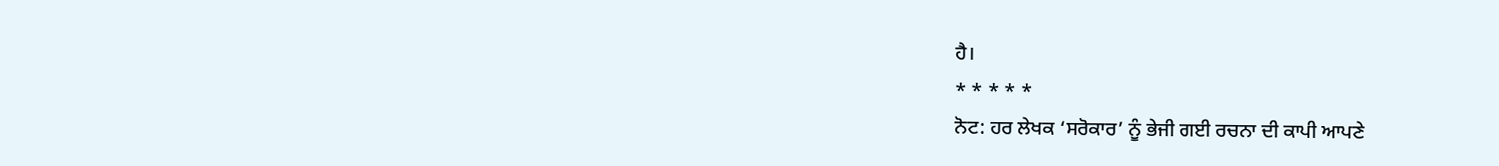ਹੈ।
* * * * *
ਨੋਟ: ਹਰ ਲੇਖਕ ‘ਸਰੋਕਾਰ’ ਨੂੰ ਭੇਜੀ ਗਈ ਰਚਨਾ ਦੀ ਕਾਪੀ ਆਪਣੇ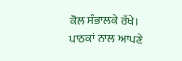ਕੋਲ ਸੰਭਾਲਕੇ ਰੱਖੇ।
ਪਾਠਕਾਂ ਨਾਲ ਆਪਣੇ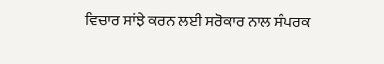ਵਿਚਾਰ ਸਾਂਝੇ ਕਰਨ ਲਈ ਸਰੋਕਾਰ ਨਾਲ ਸੰਪਰਕ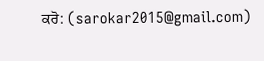ਕਰੋ: (sarokar2015@gmail.com)